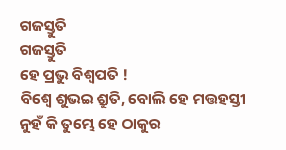ଗଜସ୍ତୁତି
ଗଜସ୍ତୁତି
ହେ ପ୍ରଭୁ ବିଶ୍ଵପତି !
ବିଶ୍ୱେ ଶୁଭଇ ଶ୍ରୁତି, ବୋଲି ହେ ମତ୍ତହସ୍ତୀ
ନୁହଁ କି ତୁମ୍ଭେ ହେ ଠାକୁର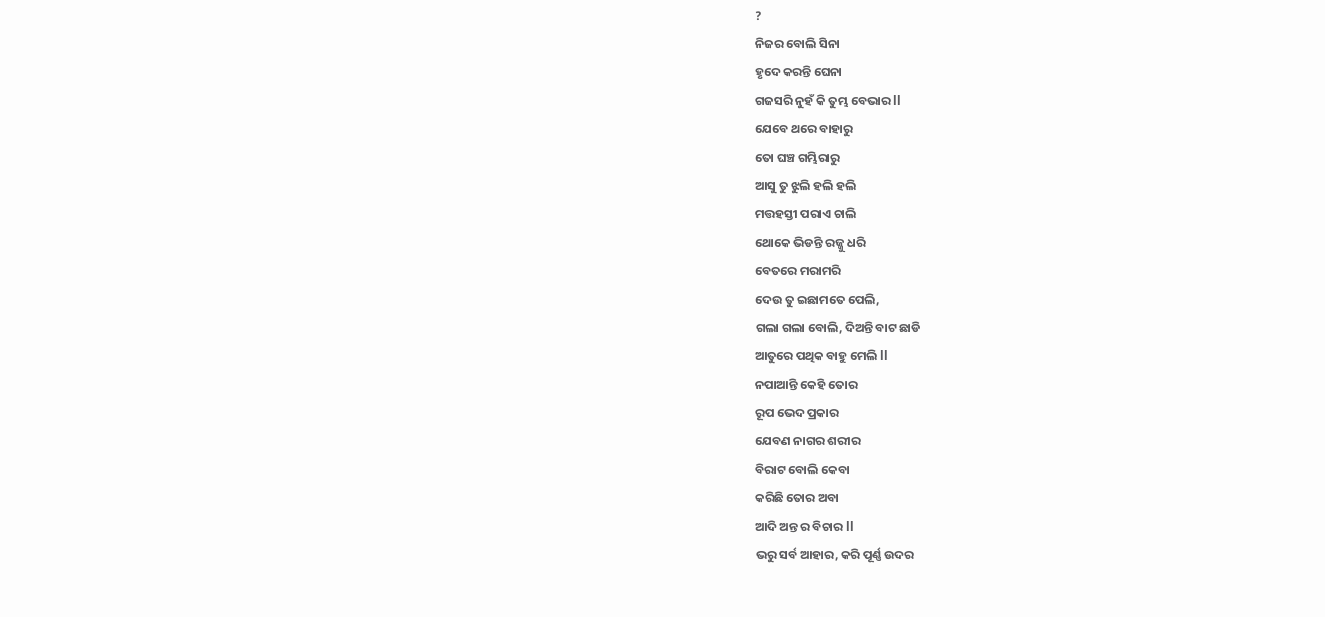?
ନିଜର ବୋଲି ସିନା
ହୃଦେ କରନ୍ତି ଘେନା
ଗଜସରି ନୁହଁ କି ତୁମ୍ଭ ବେଭାର ll
ଯେବେ ଥରେ ବାହାରୁ
ତୋ ଘଞ୍ଚ ଗମ୍ଭିରାରୁ
ଆସୁ ତୁ ଝୁଲି ହଲି ହଲି
ମତ୍ତହସ୍ତୀ ପରାଏ ଚାଲି
ଥୋକେ ଭିଡନ୍ତି ରଜ୍ଜୁ ଧରି
ବେତରେ ମରାମରି
ଦେଉ ତୁ ଇଛାମତେ ପେଲି,
ଗଲା ଗଲା ବୋଲି, ଦିଅନ୍ତି ବାଟ ଛାଡି
ଆତୁରେ ପଥିକ ବାହୁ ମେଲି ll
ନପାଆନ୍ତି କେହି ତୋର
ରୂପ ଭେଦ ପ୍ରକାର
ଯେବଣ ନାଗର ଶରୀର
ବିରାଟ ବୋଲି କେବା
କରିଛି ତୋର ଅବା
ଆଦି ଅନ୍ତ ର ବିଚାର ll
ଭରୁ ସର୍ବ ଆହାର, କରି ପୂର୍ଣ୍ଣ ଉଦର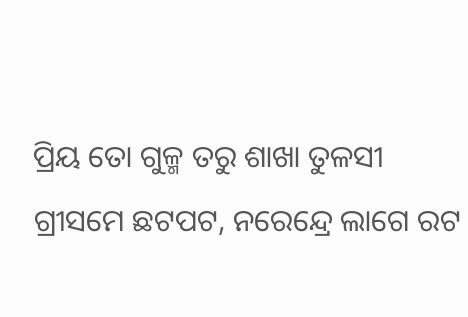ପ୍ରିୟ ତୋ ଗୁଳ୍ମ ତରୁ ଶାଖା ତୁଳସୀ
ଗ୍ରୀସମେ ଛଟପଟ, ନରେନ୍ଦ୍ରେ ଲାଗେ ରଟ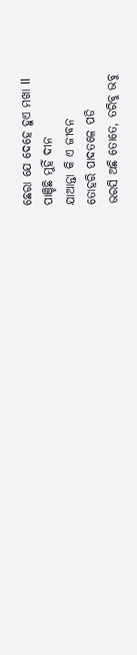ଛେରା ଯେ ଦେହେ ହୁଏ ମଖା ll
ପାଞ୍ଚିଛି ମୁହିଁ ଦୀନ
ଯାଆନ୍ତା କି ଏ ଜୀବନ
ତୋହରି ପାଦତଳେ ପଡି
ଭରସି ଅଛି ତୋତେ, ତରିବୁ ଭବୁ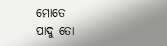ମୋତେ
ପାଦୁ ତୋ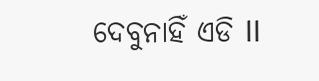ଦେବୁନାହିଁ ଏଡି ll